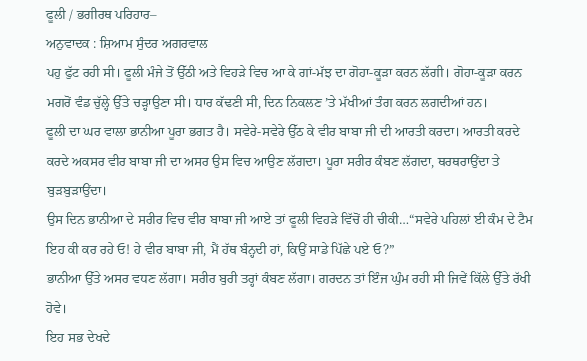ਫੂਲੀ / ਭਗੀਰਥ ਪਰਿਹਾਰ–
ਅਨੁਵਾਦਕ : ਸ਼ਿਆਮ ਸੁੰਦਰ ਅਗਰਵਾਲ
ਪਹੁ ਫੁੱਟ ਰਹੀ ਸੀ। ਫੂਲੀ ਮੰਜੇ ਤੋਂ ਉੱਠੀ ਅਤੇ ਵਿਹੜੇ ਵਿਚ ਆ ਕੇ ਗਾਂ-ਮੱਝ ਦਾ ਗੋਹਾ-ਕੂੜਾ ਕਰਨ ਲੱਗੀ। ਗੋਹਾ-ਕੂੜਾ ਕਰਨ ਮਗਰੋਂ ਵੰਡ ਚੁੱਲ੍ਹੇ ਉੱਤੇ ਚੜ੍ਹਾਉਣਾ ਸੀ। ਧਾਰ ਕੱਢਣੀ ਸੀ, ਦਿਨ ਨਿਕਲਣ ’ਤੇ ਮੱਖੀਆਂ ਤੰਗ ਕਰਨ ਲਗਦੀਆਂ ਹਨ।
ਫੂਲੀ ਦਾ ਘਰ ਵਾਲਾ ਭਾਨੀਆ ਪੂਰਾ ਭਗਤ ਹੈ। ਸਵੇਰੇ-ਸਵੇਰੇ ਉੱਠ ਕੇ ਵੀਰ ਬਾਬਾ ਜੀ ਦੀ ਆਰਤੀ ਕਰਦਾ। ਆਰਤੀ ਕਰਦੇ ਕਰਦੇ ਅਕਸਰ ਵੀਰ ਬਾਬਾ ਜੀ ਦਾ ਅਸਰ ਉਸ ਵਿਚ ਆਉਣ ਲੱਗਦਾ। ਪੂਰਾ ਸਰੀਰ ਕੰਬਣ ਲੱਗਦਾ, ਥਰਥਰਾਉਂਦਾ ਤੇ ਬੁੜਬੁੜਾਉਂਦਾ।
ਉਸ ਦਿਨ ਭਾਨੀਆ ਦੇ ਸਰੀਰ ਵਿਚ ਵੀਰ ਬਾਬਾ ਜੀ ਆਏ ਤਾਂ ਫੂਲੀ ਵਿਹੜੇ ਵਿੱਚੋਂ ਹੀ ਚੀਕੀ…“ਸਵੇਰੇ ਪਹਿਲਾਂ ਈ ਕੰਮ ਦੇ ਟੈਮ ਇਹ ਕੀ ਕਰ ਰਹੇ ਓ! ਹੇ ਵੀਰ ਬਾਬਾ ਜੀ, ਮੈਂ ਹੱਥ ਬੰਨ੍ਹਦੀ ਹਾਂ, ਕਿਉਂ ਸਾਡੇ ਪਿੱਛੇ ਪਏ ਓ?”
ਭਾਨੀਆ ਉੱਤੇ ਅਸਰ ਵਧਣ ਲੱਗਾ। ਸਰੀਰ ਬੁਰੀ ਤਰ੍ਹਾਂ ਕੰਬਣ ਲੱਗਾ। ਗਰਦਨ ਤਾਂ ਇੰਜ ਘੁੰਮ ਰਹੀ ਸੀ ਜਿਵੇਂ ਕਿੱਲੇ ਉੱਤੇ ਰੱਖੀ ਹੋਵੇ।
ਇਹ ਸਭ ਦੇਖਦੇ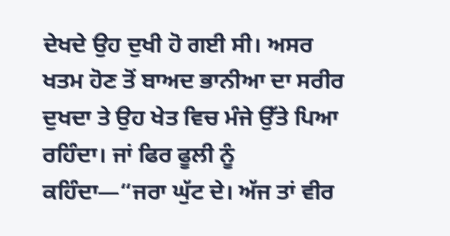ਦੇਖਦੇ ਉਹ ਦੁਖੀ ਹੋ ਗਈ ਸੀ। ਅਸਰ ਖਤਮ ਹੋਣ ਤੋਂ ਬਾਅਦ ਭਾਨੀਆ ਦਾ ਸਰੀਰ ਦੁਖਦਾ ਤੇ ਉਹ ਖੇਤ ਵਿਚ ਮੰਜੇ ਉੱਤੇ ਪਿਆ ਰਹਿੰਦਾ। ਜਾਂ ਫਿਰ ਫੂਲੀ ਨੂੰ ਕਹਿੰਦਾ—“ਜਰਾ ਘੁੱਟ ਦੇ। ਅੱਜ ਤਾਂ ਵੀਰ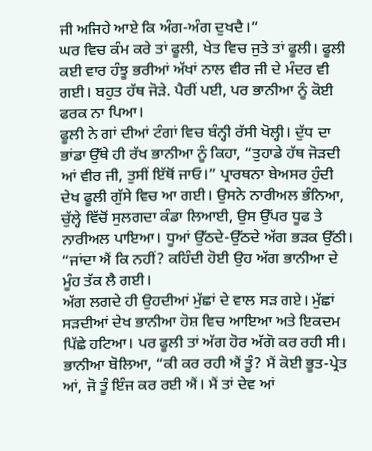ਜੀ ਅਜਿਹੇ ਆਏ ਕਿ ਅੰਗ-ਅੰਗ ਦੁਖਦੈ।”
ਘਰ ਵਿਚ ਕੰਮ ਕਰੇ ਤਾਂ ਫੂਲੀ, ਖੇਤ ਵਿਚ ਜੁਤੇ ਤਾਂ ਫੂਲੀ। ਫੂਲੀ ਕਈ ਵਾਰ ਹੰਝੂ ਭਰੀਆਂ ਅੱਖਾਂ ਨਾਲ ਵੀਰ ਜੀ ਦੇ ਮੰਦਰ ਵੀ ਗਈ। ਬਹੁਤ ਹੱਥ ਜੋੜੇ. ਪੈਰੀਂ ਪਈ, ਪਰ ਭਾਨੀਆ ਨੂੰ ਕੋਈ ਫਰਕ ਨਾ ਪਿਆ।
ਫੂਲੀ ਨੇ ਗਾਂ ਦੀਆਂ ਟੰਗਾਂ ਵਿਚ ਬੰਨ੍ਹੀ ਰੱਸੀ ਖੋਲ੍ਹੀ। ਦੁੱਧ ਦਾ ਭਾਂਡਾ ਉੱਥੇ ਹੀ ਰੱਖ ਭਾਨੀਆ ਨੂੰ ਕਿਹਾ, “ਤੁਹਾਡੇ ਹੱਥ ਜੋੜਦੀ ਆਂ ਵੀਰ ਜੀ, ਤੁਸੀਂ ਇੱਥੋਂ ਜਾਓ।” ਪ੍ਰਾਰਥਨਾ ਬੇਅਸਰ ਹੁੰਦੀ ਦੇਖ ਫੂਲੀ ਗੁੱਸੇ ਵਿਚ ਆ ਗਈ। ਉਸਨੇ ਨਾਰੀਅਲ ਭੰਨਿਆ, ਚੁੱਲ੍ਹੇ ਵਿੱਚੋਂ ਸੁਲਗਦਾ ਕੰਡਾ ਲਿਆਈ, ਉਸ ਉੱਪਰ ਧੂਫ ਤੇ ਨਾਰੀਅਲ ਪਾਇਆ। ਧੂਆਂ ਉੱਠਦੇ-ਉੱਠਦੇ ਅੱਗ ਭੜਕ ਉੱਠੀ।
“ਜਾਂਦਾ ਐਂ ਕਿ ਨਹੀਂ? ਕਹਿੰਦੀ ਹੋਈ ਉਹ ਅੱਗ ਭਾਨੀਆ ਦੇ ਮੂੰਹ ਤੱਕ ਲੈ ਗਈ।
ਅੱਗ ਲਗਦੇ ਹੀ ਉਹਦੀਆਂ ਮੁੱਛਾਂ ਦੇ ਵਾਲ ਸੜ ਗਏ। ਮੁੱਛਾਂ ਸੜਦੀਆਂ ਦੇਖ ਭਾਨੀਆ ਹੋਸ਼ ਵਿਚ ਆਇਆ ਅਤੇ ਇਕਦਮ ਪਿੱਛੇ ਹਟਿਆ। ਪਰ ਫੂਲੀ ਤਾਂ ਅੱਗ ਹੋਰ ਅੱਗੋ ਕਰ ਰਹੀ ਸੀ। ਭਾਨੀਆ ਬੋਲਿਆ, “ਕੀ ਕਰ ਰਹੀ ਐਂ ਤੂੰ? ਮੈਂ ਕੋਈ ਭੂਤ-ਪ੍ਰੇਤ ਆਂ, ਜੋ ਤੂੰ ਇੰਜ ਕਰ ਰਈ ਐਂ। ਮੈਂ ਤਾਂ ਦੇਵ ਆਂ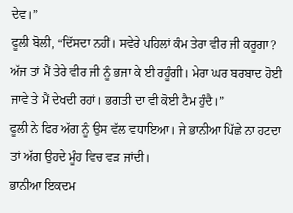ਦੇਵ।”
ਫੂਲੀ ਬੋਲੀ, “ਦਿੱਸਦਾ ਨਹੀਂ। ਸਵੇਰੇ ਪਹਿਲਾਂ ਕੰਮ ਤੇਰਾ ਵੀਰ ਜੀ ਕਰੂਗਾ? ਅੱਜ ਤਾਂ ਮੈਂ ਤੇਰੇ ਵੀਰ ਜੀ ਨੂੰ ਭਜਾ ਕੇ ਈ ਰਹੂੰਗੀ। ਮੇਰਾ ਘਰ ਬਰਬਾਦ ਹੋਈ ਜਾਵੇ ਤੇ ਮੈਂ ਦੇਖਦੀ ਰਹਾਂ। ਭਗਤੀ ਦਾ ਵੀ ਕੋਈ ਟੈਮ ਹੁੰਦੈ।”
ਫੂਲੀ ਨੇ ਫਿਰ ਅੱਗ ਨੂੰ ਉਸ ਵੱਲ ਵਧਾਇਆ। ਜੇ ਭਾਨੀਆ ਪਿੱਛੇ ਨਾ ਹਟਦਾ ਤਾਂ ਅੱਗ ਉਹਦੇ ਮੂੰਹ ਵਿਚ ਵੜ ਜਾਂਦੀ।
ਭਾਨੀਆ ਇਕਦਮ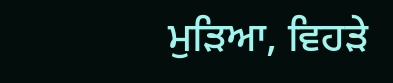ਮੁੜਿਆ, ਵਿਹੜੇ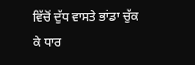ਵਿੱਚੋਂ ਦੁੱਧ ਵਾਸਤੇ ਭਾਂਡਾ ਚੁੱਕ ਕੇ ਧਾਰ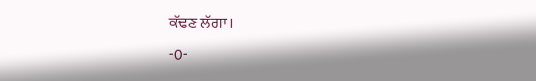ਕੱਢਣ ਲੱਗਾ।
-0-